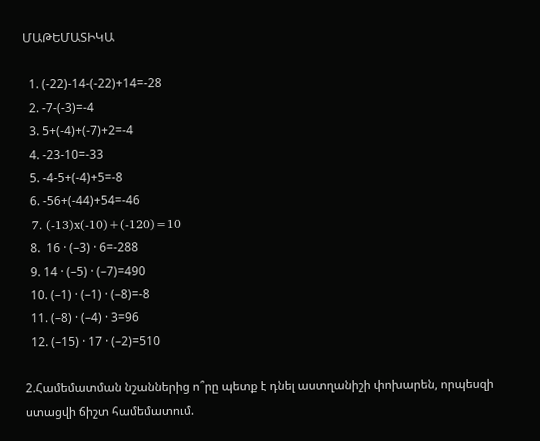ՄԱԹԵՄԱՏԻԿԱ

  1. (-22)-14-(-22)+14=-28
  2. -7-(-3)=-4
  3. 5+(-4)+(-7)+2=-4
  4. -23-10=-33
  5. -4-5+(-4)+5=-8
  6. -56+(-44)+54=-46
  7. (-13)x(-10)+(-120)=10
  8.  16 · (–3) · 6=-288
  9. 14 · (–5) · (–7)=490
  10. (–1) · (–1) · (–8)=-8
  11. (–8) · (–4) · 3=96
  12. (–15) · 17 · (–2)=510

2.Համեմատման նշաններից ո՞րը պետք է դնել աստղանիշի փոխարեն, որպեսզի ստացվի ճիշտ համեմատում.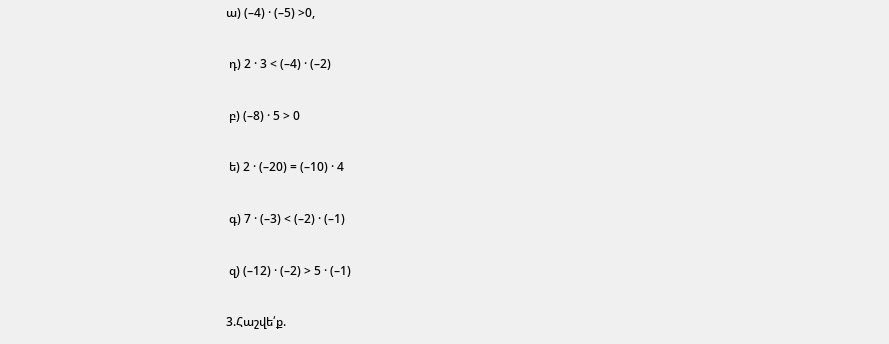ա) (–4) · (–5) >0,

 դ) 2 · 3 < (–4) · (–2)

 բ) (–8) · 5 > 0

 ե) 2 · (–20) = (–10) · 4

 գ) 7 · (–3) < (–2) · (–1)

 զ) (–12) · (–2) > 5 · (–1)

3.Հաշվե՛ք.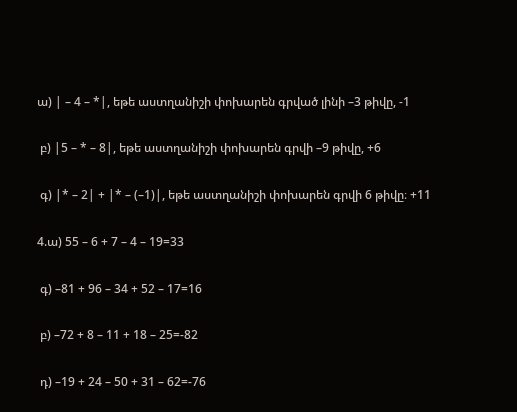ա) | – 4 – *|, եթե աստղանիշի փոխարեն գրված լինի –3 թիվը, -1

 բ) |5 – * – 8|, եթե աստղանիշի փոխարեն գրվի –9 թիվը, +6

 գ) |* – 2| + |* – (–1)|, եթե աստղանիշի փոխարեն գրվի 6 թիվը։ +11

4.ա) 55 – 6 + 7 – 4 – 19=33

 գ) –81 + 96 – 34 + 52 – 17=16

 բ) –72 + 8 – 11 + 18 – 25=-82

 դ) –19 + 24 – 50 + 31 – 62=-76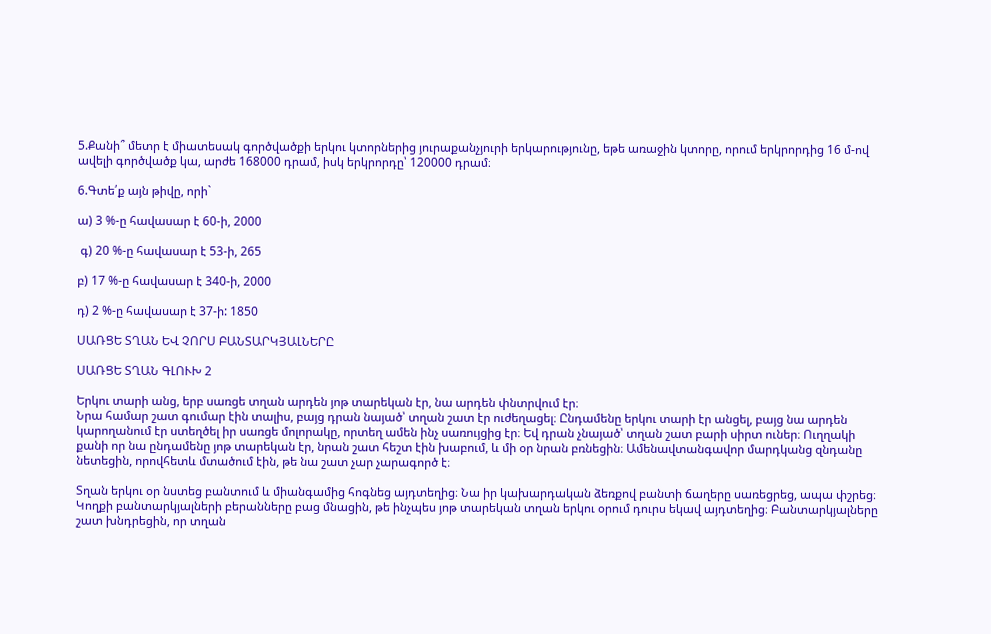5.Քանի՞ մետր է միատեսակ գործվածքի երկու կտորներից յուրաքանչյուրի երկարությունը, եթե առաջին կտորը, որում երկրորդից 16 մ-ով ավելի գործվածք կա, արժե 168000 դրամ, իսկ երկրորդը՝ 120000 դրամ։

6.Գտե՛ք այն թիվը, որի`

ա) 3 %-ը հավասար է 60-ի, 2000

 գ) 20 %-ը հավասար է 53-ի, 265

բ) 17 %-ը հավասար է 340-ի, 2000

դ) 2 %-ը հավասար է 37-ի: 1850

ՍԱՌՑԵ ՏՂԱՆ ԵՎ ՉՈՐՍ ԲԱՆՏԱՐԿՅԱԼՆԵՐԸ

ՍԱՌՑԵ ՏՂԱՆ ԳԼՈՒԽ 2

Երկու տարի անց, երբ սառցե տղան արդեն յոթ տարեկան էր, նա արդեն փնտրվում էր։
Նրա համար շատ գումար էին տալիս, բայց դրան նայած՝ տղան շատ էր ուժեղացել։ Ընդամենը երկու տարի էր անցել, բայց նա արդեն կարողանում էր ստեղծել իր սառցե մոլորակը, որտեղ ամեն ինչ սառույցից էր։ Եվ դրան չնայած՝ տղան շատ բարի սիրտ ուներ։ Ուղղակի քանի որ նա ընդամենը յոթ տարեկան էր, նրան շատ հեշտ էին խաբում, և մի օր նրան բռնեցին։ Ամենավտանգավոր մարդկանց զնդանը նետեցին, որովհետև մտածում էին, թե նա շատ չար չարագործ է։

Տղան երկու օր նստեց բանտում և միանգամից հոգնեց այդտեղից։ Նա իր կախարդական ձեռքով բանտի ճաղերը սառեցրեց, ապա փշրեց։ Կողքի բանտարկյալների բերանները բաց մնացին, թե ինչպես յոթ տարեկան տղան երկու օրում դուրս եկավ այդտեղից։ Բանտարկյալները շատ խնդրեցին, որ տղան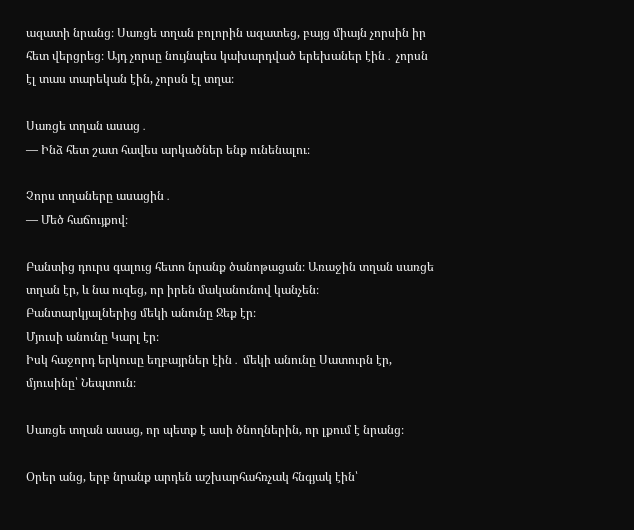ազատի նրանց։ Սառցե տղան բոլորին ազատեց, բայց միայն չորսին իր հետ վերցրեց։ Այդ չորսը նույնպես կախարդված երեխաներ էին․ չորսն էլ տաս տարեկան էին, չորսն էլ տղա։

Սառցե տղան ասաց․
— Ինձ հետ շատ հավես արկածներ ենք ունենալու։

Չորս տղաները ասացին․
— Մեծ հաճույքով։

Բանտից դուրս գալուց հետո նրանք ծանոթացան։ Առաջին տղան սառցե տղան էր, և նա ուզեց, որ իրեն մականունով կանչեն։
Բանտարկյալներից մեկի անունը Ջեք էր։
Մյուսի անունը Կարլ էր։
Իսկ հաջորդ երկուսը եղբայրներ էին․ մեկի անունը Սատուրն էր,
մյուսինը՝ Նեպտուն։

Սառցե տղան ասաց, որ պետք է ասի ծնողներին, որ լքում է նրանց։

Օրեր անց, երբ նրանք արդեն աշխարհահռչակ հնգյակ էին՝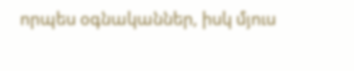որպես օգնականներ, իսկ մյուս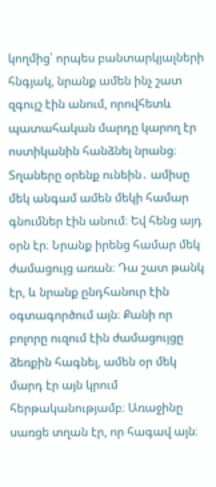կողմից՝ որպես բանտարկյալների հնգյակ, նրանք ամեն ինչ շատ զգույշ էին անում, որովհետև պատահական մարդը կարող էր ոստիկանին հանձնել նրանց։ Տղաները օրենք ունեին․ ամիսը մեկ անգամ ամեն մեկի համար գնումներ էին անում։ Եվ հենց այդ օրն էր։ Նրանք իրենց համար մեկ ժամացույց առան։ Դա շատ թանկ էր, և նրանք ընդհանուր էին օգտագործում այն։ Քանի որ բոլորը ուզում էին ժամացույցը ձեռքին հագնել, ամեն օր մեկ մարդ էր այն կրում հերթականությամբ։ Առաջինը սառցե տղան էր, որ հագավ այն։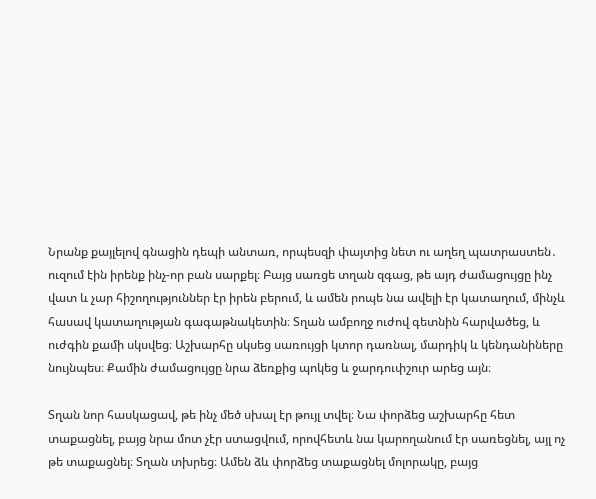Նրանք քայլելով գնացին դեպի անտառ, որպեսզի փայտից նետ ու աղեղ պատրաստեն․ ուզում էին իրենք ինչ-որ բան սարքել։ Բայց սառցե տղան զգաց, թե այդ ժամացույցը ինչ վատ և չար հիշողություններ էր իրեն բերում, և ամեն րոպե նա ավելի էր կատաղում, մինչև հասավ կատաղության գագաթնակետին։ Տղան ամբողջ ուժով գետնին հարվածեց, և ուժգին քամի սկսվեց։ Աշխարհը սկսեց սառույցի կտոր դառնալ, մարդիկ և կենդանիները նույնպես։ Քամին ժամացույցը նրա ձեռքից պոկեց և ջարդուփշուր արեց այն։

Տղան նոր հասկացավ, թե ինչ մեծ սխալ էր թույլ տվել։ Նա փորձեց աշխարհը հետ տաքացնել, բայց նրա մոտ չէր ստացվում, որովհետև նա կարողանում էր սառեցնել, այլ ոչ թե տաքացնել։ Տղան տխրեց։ Ամեն ձև փորձեց տաքացնել մոլորակը, բայց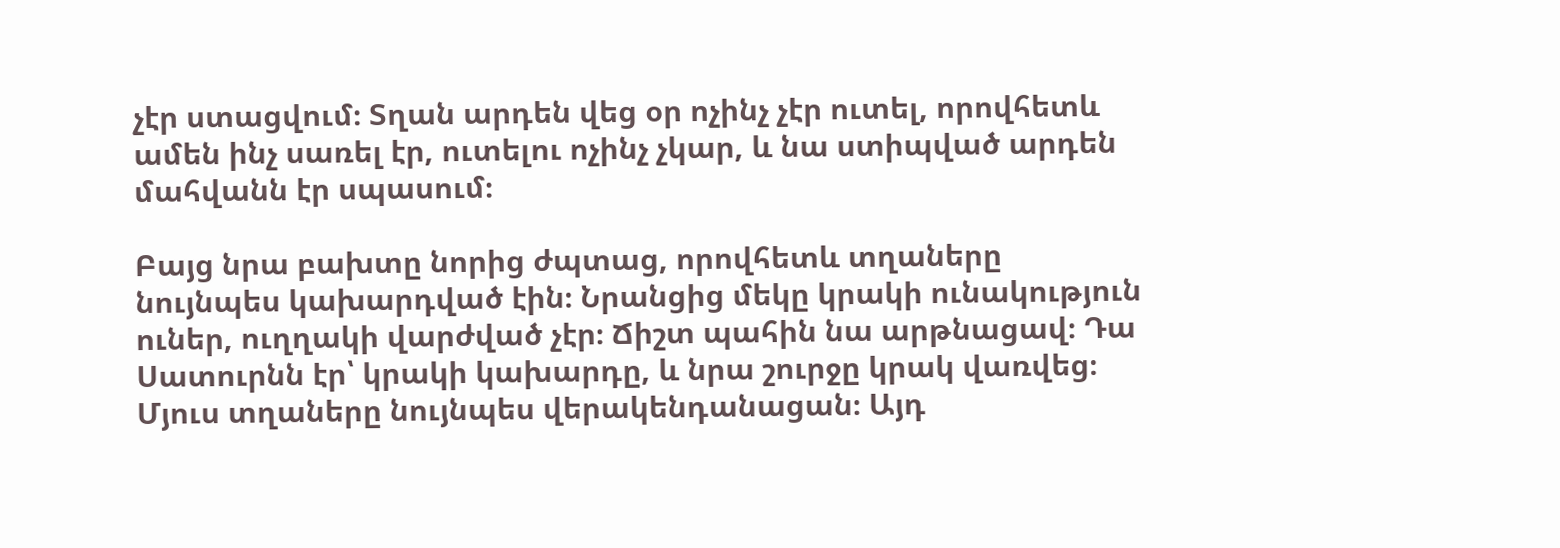չէր ստացվում։ Տղան արդեն վեց օր ոչինչ չէր ուտել, որովհետև ամեն ինչ սառել էր, ուտելու ոչինչ չկար, և նա ստիպված արդեն մահվանն էր սպասում։

Բայց նրա բախտը նորից ժպտաց, որովհետև տղաները նույնպես կախարդված էին։ Նրանցից մեկը կրակի ունակություն ուներ, ուղղակի վարժված չէր։ Ճիշտ պահին նա արթնացավ։ Դա Սատուրնն էր՝ կրակի կախարդը, և նրա շուրջը կրակ վառվեց։ Մյուս տղաները նույնպես վերակենդանացան։ Այդ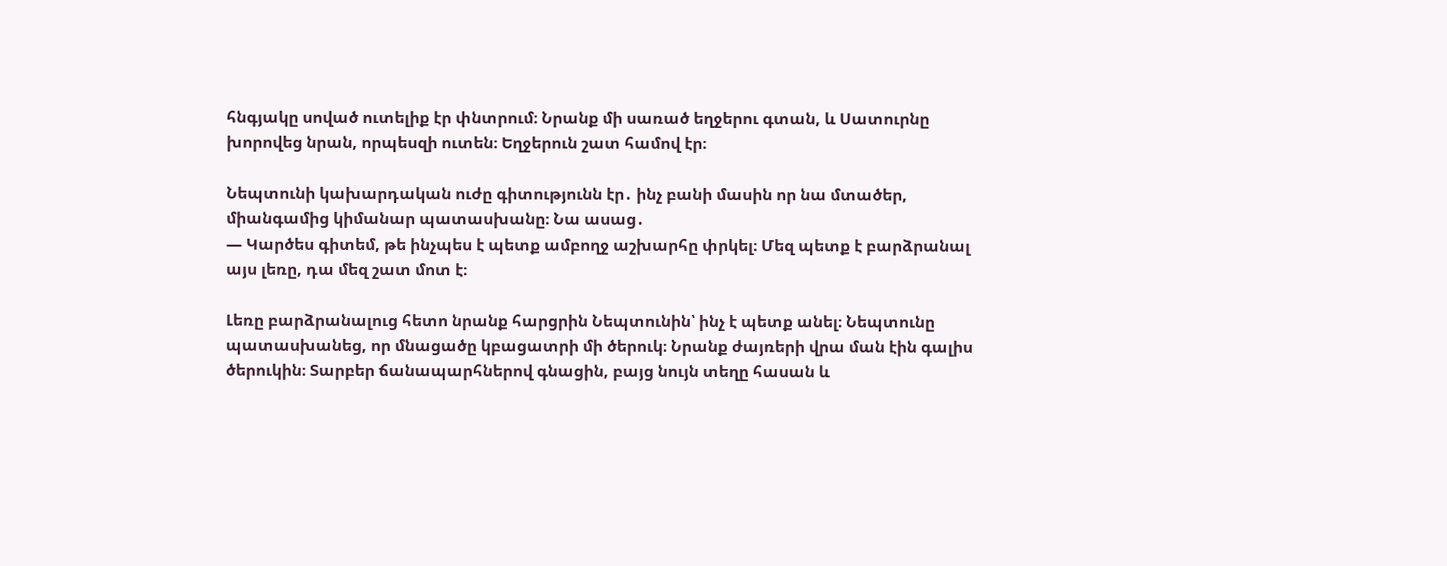հնգյակը սոված ուտելիք էր փնտրում։ Նրանք մի սառած եղջերու գտան, և Սատուրնը խորովեց նրան, որպեսզի ուտեն։ Եղջերուն շատ համով էր։

Նեպտունի կախարդական ուժը գիտությունն էր․ ինչ բանի մասին որ նա մտածեր, միանգամից կիմանար պատասխանը։ Նա ասաց․
— Կարծես գիտեմ, թե ինչպես է պետք ամբողջ աշխարհը փրկել։ Մեզ պետք է բարձրանալ այս լեռը, դա մեզ շատ մոտ է։

Լեռը բարձրանալուց հետո նրանք հարցրին Նեպտունին՝ ինչ է պետք անել։ Նեպտունը պատասխանեց, որ մնացածը կբացատրի մի ծերուկ։ Նրանք ժայռերի վրա ման էին գալիս ծերուկին։ Տարբեր ճանապարհներով գնացին, բայց նույն տեղը հասան և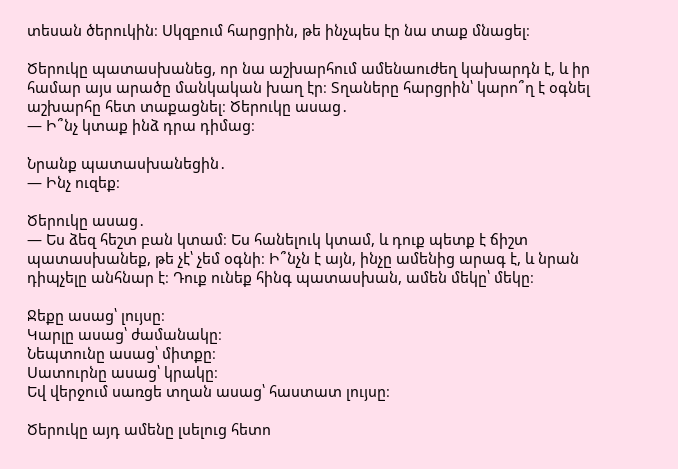տեսան ծերուկին։ Սկզբում հարցրին, թե ինչպես էր նա տաք մնացել։

Ծերուկը պատասխանեց, որ նա աշխարհում ամենաուժեղ կախարդն է, և իր համար այս արածը մանկական խաղ էր։ Տղաները հարցրին՝ կարո՞ղ է օգնել աշխարհը հետ տաքացնել։ Ծերուկը ասաց․
— Ի՞նչ կտաք ինձ դրա դիմաց։

Նրանք պատասխանեցին․
— Ինչ ուզեք։

Ծերուկը ասաց․
— Ես ձեզ հեշտ բան կտամ։ Ես հանելուկ կտամ, և դուք պետք է ճիշտ պատասխանեք, թե չէ՝ չեմ օգնի։ Ի՞նչն է այն, ինչը ամենից արագ է, և նրան դիպչելը անհնար է։ Դուք ունեք հինգ պատասխան, ամեն մեկը՝ մեկը։

Ջեքը ասաց՝ լույսը։
Կարլը ասաց՝ ժամանակը։
Նեպտունը ասաց՝ միտքը։
Սատուրնը ասաց՝ կրակը։
Եվ վերջում սառցե տղան ասաց՝ հաստատ լույսը։

Ծերուկը այդ ամենը լսելուց հետո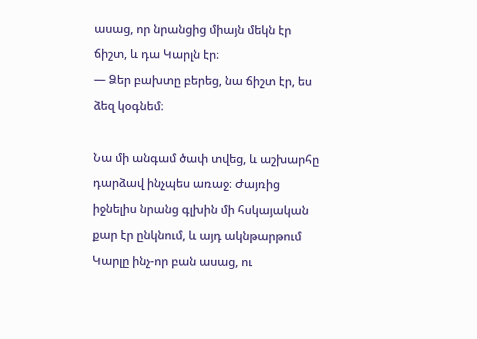ասաց, որ նրանցից միայն մեկն էր ճիշտ, և դա Կարլն էր։
— Ձեր բախտը բերեց, նա ճիշտ էր, ես ձեզ կօգնեմ։

Նա մի անգամ ծափ տվեց, և աշխարհը դարձավ ինչպես առաջ։ Ժայռից իջնելիս նրանց գլխին մի հսկայական քար էր ընկնում, և այդ ակնթարթում Կարլը ինչ-որ բան ասաց, ու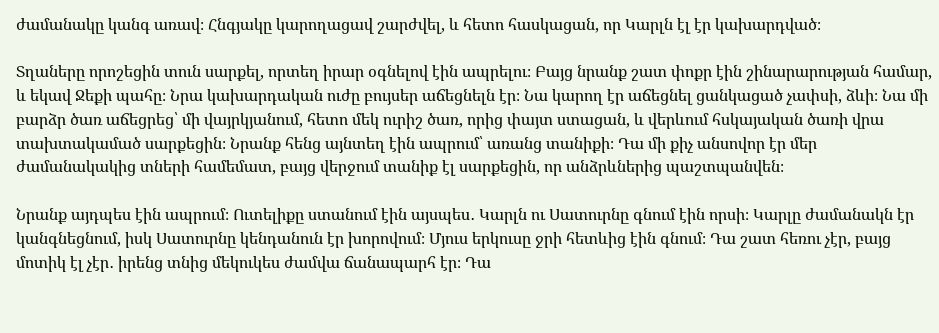ժամանակը կանգ առավ։ Հնգյակը կարողացավ շարժվել, և հետո հասկացան, որ Կարլն էլ էր կախարդված։

Տղաները որոշեցին տուն սարքել, որտեղ իրար օգնելով էին ապրելու։ Բայց նրանք շատ փոքր էին շինարարության համար, և եկավ Ջեքի պահը։ Նրա կախարդական ուժը բույսեր աճեցնելն էր։ Նա կարող էր աճեցնել ցանկացած չափսի, ձևի։ Նա մի բարձր ծառ աճեցրեց՝ մի վայրկյանում, հետո մեկ ուրիշ ծառ, որից փայտ ստացան, և վերևում հսկայական ծառի վրա տախտակամած սարքեցին։ Նրանք հենց այնտեղ էին ապրում՝ առանց տանիքի։ Դա մի քիչ անսովոր էր մեր ժամանակակից տների համեմատ, բայց վերջում տանիք էլ սարքեցին, որ անձրևներից պաշտպանվեն։

Նրանք այդպես էին ապրում։ Ուտելիքը ստանում էին այսպես․ Կարլն ու Սատուրնը գնում էին որսի։ Կարլը ժամանակն էր կանգնեցնում, իսկ Սատուրնը կենդանուն էր խորովում։ Մյուս երկուսը ջրի հետևից էին գնում։ Դա շատ հեռու չէր, բայց մոտիկ էլ չէր․ իրենց տնից մեկուկես ժամվա ճանապարհ էր։ Դա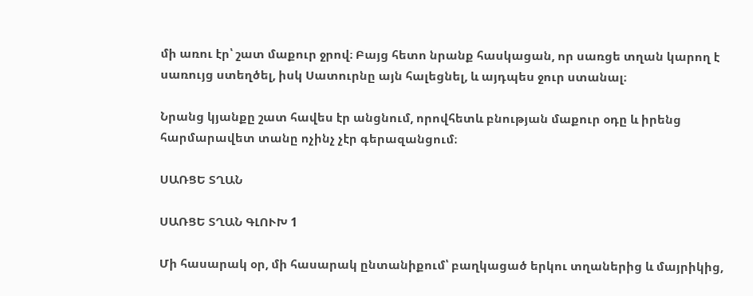մի առու էր՝ շատ մաքուր ջրով։ Բայց հետո նրանք հասկացան, որ սառցե տղան կարող է սառույց ստեղծել, իսկ Սատուրնը այն հալեցնել, և այդպես ջուր ստանալ։

Նրանց կյանքը շատ հավես էր անցնում, որովհետև բնության մաքուր օդը և իրենց հարմարավետ տանը ոչինչ չէր գերազանցում։

ՍԱՌՑԵ ՏՂԱՆ

ՍԱՌՑԵ ՏՂԱՆ ԳԼՈՒԽ 1

Մի հասարակ օր, մի հասարակ ընտանիքում՝ բաղկացած երկու տղաներից և մայրիկից,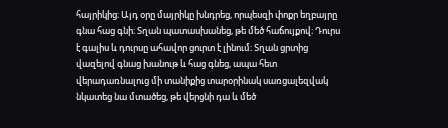հայրիկից։ Այդ օրը մայրիկը խնդրեց, որպեսզի փոքր եղբայրը գնա հաց գնի։ Տղան պատասխանեց, թե մեծ հաճույքով։ Դուրս է գալիս և դուրսը ահավոր ցուրտ է լինում։ Տղան ցրտից վազելով գնաց խանութ և հաց գնեց, ապա հետ վերադառնալուց մի տանիքից տարօրինակ սառցալեզվակ նկատեց նա մտածեց, թե վերցնի դա և մեծ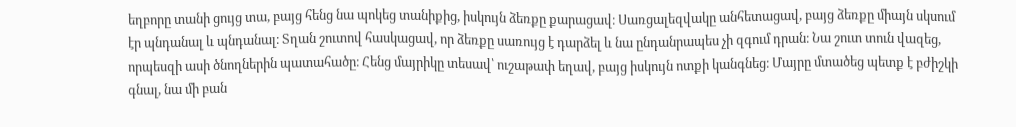եղբորը տանի ցույց տա, բայց հենց նա պոկեց տանիքից, իսկույն ձեռքը քարացավ։ Սառցալեզվակը անհետացավ, բայց ձեռքը միայն սկսում էր պնդանալ և պնդանալ։ Տղան շուտով հասկացավ, որ ձեռքը սառույց է դարձել և նա ընդանրապես չի զգում դրան։ Նա շուտ տուն վազեց, որպեսզի ասի ծնողներին պատահածը։ Հենց մայրիկը տեսավ՝ ուշաթափ եղավ, բայց իսկույն ոտքի կանգնեց։ Մայրը մտածեց պետք է բժիշկի գնալ, նա մի բան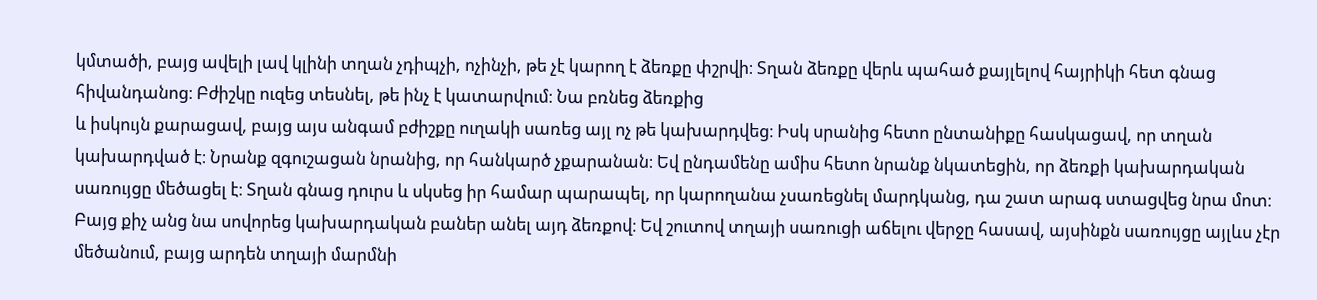կմտածի, բայց ավելի լավ կլինի տղան չդիպչի, ոչինչի, թե չէ կարող է ձեռքը փշրվի։ Տղան ձեռքը վերև պահած քայլելով հայրիկի հետ գնաց հիվանդանոց։ Բժիշկը ուզեց տեսնել, թե ինչ է կատարվում։ Նա բռնեց ձեռքից
և իսկույն քարացավ, բայց այս անգամ բժիշքը ուղակի սառեց այլ ոչ թե կախարդվեց։ Իսկ սրանից հետո ընտանիքը հասկացավ, որ տղան կախարդված է։ Նրանք զգուշացան նրանից, որ հանկարծ չքարանան։ Եվ ընդամենը ամիս հետո նրանք նկատեցին, որ ձեռքի կախարդական սառույցը մեծացել է։ Տղան գնաց դուրս և սկսեց իր համար պարապել, որ կարողանա չսառեցնել մարդկանց, դա շատ արագ ստացվեց նրա մոտ։ Բայց քիչ անց նա սովորեց կախարդական բաներ անել այդ ձեռքով։ Եվ շուտով տղայի սառուցի աճելու վերջը հասավ, այսինքն սառույցը այլևս չէր մեծանում, բայց արդեն տղայի մարմնի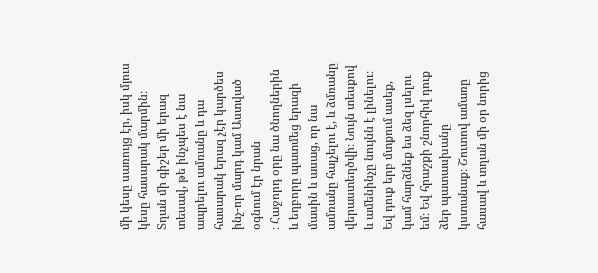մի կեսը սառույց էր, իսկ մյուս կեսը հասարակ մարմին։ Տղան մի գիշեր մի երազ տեսավ, թե ինչպես է նա ապրելու ամռանը և դա հասարակ երազ չէր կարծես ինչ-որ մարդ կամ Աստված օգնում էր նրան
։ Հաջորդ օրը նա ծնողներին և եղբորը պատմեց երազի մասին և ասաց, որ նա ամռանը հալչելու է, և ձմռանը վերաստեղծվի։ Նույն տեսքով և ամենինչը նույնն է լինելու։ Եվ դուք երբ մտքում ասեք, կամ հարձնեք ես ձեզ լսելու եմ։ Եվ հրաշքի շնորհիվ դուք ձեր պատասխանը կստանաք։ Շուտով ամառը հասավ և տղան մի օր նորից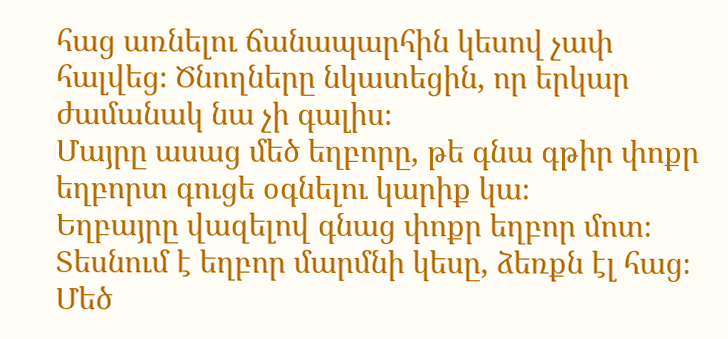հաց առնելու ճանապարհին կեսով չափ հալվեց։ Ծնողները նկատեցին, որ երկար ժամանակ նա չի գալիս։
Մայրը ասաց մեծ եղբորը, թե գնա գթիր փոքր եղբորտ գուցե օգնելու կարիք կա։
Եղբայրը վազելով գնաց փոքր եղբոր մոտ։ Տեսնում է եղբոր մարմնի կեսը, ձեռքն էլ հաց։ Մեծ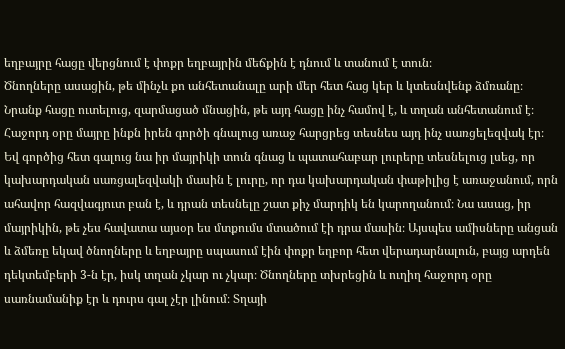եղբայրը հացը վերցնում է փոքր եղբայրին մեճքին է դնում և տանում է տուն։
Ծնողները ասացին, թե մինչև քո անհետանալը արի մեր հետ հաց կեր և կտեսնվենք ձմռանը։ Նրանք հացը ուտելուց, զարմացած մնացին, թե այդ հացը ինչ համով է, և տղան անհետանում է։ Հաջորդ օրը մայրը ինքն իրեն գործի գնալուց առաջ հարցրեց տեսնես այդ ինչ սառցելեզվակ էր։ Եվ գործից հետ գալուց նա իր մայրիկի տուն գնաց և պատահաբար լուրերը տեսնելուց լսեց, որ կախարդական սառցալեզվակի մասին է լուրը, որ դա կախարդական փաթիլից է առաջանում, որն ահավոր հազվագյուտ բան է, և դրան տեսնելը շատ քիչ մարդիկ են կարողանում։ Նա ասաց, իր մայրիկին, թե չես հավատա այսօր ես մտքումս մտածում էի դրա մասին։ Այսպես ամիսները անցան և ձմեռը եկավ ծնողները և եղբայրը սպասում էին փոքր եղբոր հետ վերադարնալուն, բայց արդեն դեկտեմբերի 3-ն էր, իսկ տղան չկար ու չկար։ Ծնողները տխրեցին և ուղիղ հաջորդ օրը սառնամանիք էր և դուրս գալ չէր լինում։ Տղայի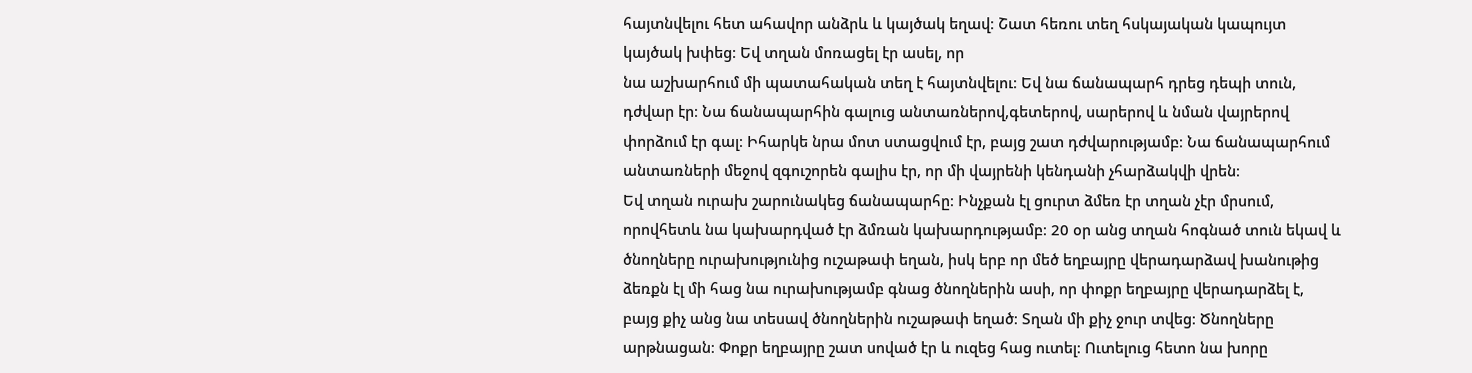հայտնվելու հետ ահավոր անձրև և կայծակ եղավ։ Շատ հեռու տեղ հսկայական կապույտ կայծակ խփեց։ Եվ տղան մոռացել էր ասել, որ
նա աշխարհում մի պատահական տեղ է հայտնվելու։ Եվ նա ճանապարհ դրեց դեպի տուն, դժվար էր։ Նա ճանապարհին գալուց անտառներով,գետերով, սարերով և նման վայրերով փորձում էր գալ։ Իհարկե նրա մոտ ստացվում էր, բայց շատ դժվարությամբ։ Նա ճանապարհում անտառների մեջով զգուշորեն գալիս էր, որ մի վայրենի կենդանի չհարձակվի վրեն։
Եվ տղան ուրախ շարունակեց ճանապարհը։ Ինչքան էլ ցուրտ ձմեռ էր տղան չէր մրսում, որովհետև նա կախարդված էր ձմռան կախարդությամբ։ 20 օր անց տղան հոգնած տուն եկավ և ծնողները ուրախությունից ուշաթափ եղան, իսկ երբ որ մեծ եղբայրը վերադարձավ խանութից ձեռքն էլ մի հաց նա ուրախությամբ գնաց ծնողներին ասի, որ փոքր եղբայրը վերադարձել է, բայց քիչ անց նա տեսավ ծնողներին ուշաթափ եղած։ Տղան մի քիչ ջուր տվեց։ Ծնողները արթնացան։ Փոքր եղբայրը շատ սոված էր և ուզեց հաց ուտել։ Ուտելուց հետո նա խորը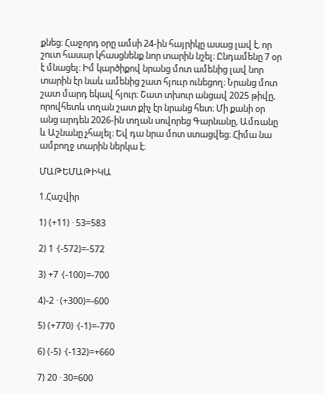քնեց։ Հաջորդ օրը ամսի 24-ին հայրիկը ասաց լավ է, որ շուտ հասար կհասցնենք նոր տարին նշել։ Ընդամենը 7 օր է մնացել։ Իմ կարծիքով նրանց մոտ ամենից լավ նոր տարին էր նաև ամենից շատ հյոււր ունեցող։ Նրանց մոտ շատ մարդ եկավ հյուր։ Շատ տխուր անցավ 2025 թիվը, որովհետև տղան շատ քիչ էր նրանց հետ։ Մի քանի օր անց արդեն 2026-ին տղան սովորեց Գարնանը, Ամռանը և Աշնանը չհալել։ Եվ դա նրա մոտ ստացվեց։ Հիմա նա ամբողջ տարին ներկա է։

ՄԱԹԵՄԱԹԻԿԱ

1.Հաշվիր

1) (+11) · 53=583

2) 1 ·(-572)=-572

3) +7 ·(-100)=-700

4)-2 · (+300)=-600

5) (+770) ·(-1)=-770

6) (-5) ·(-132)=+660

7) 20 · 30=600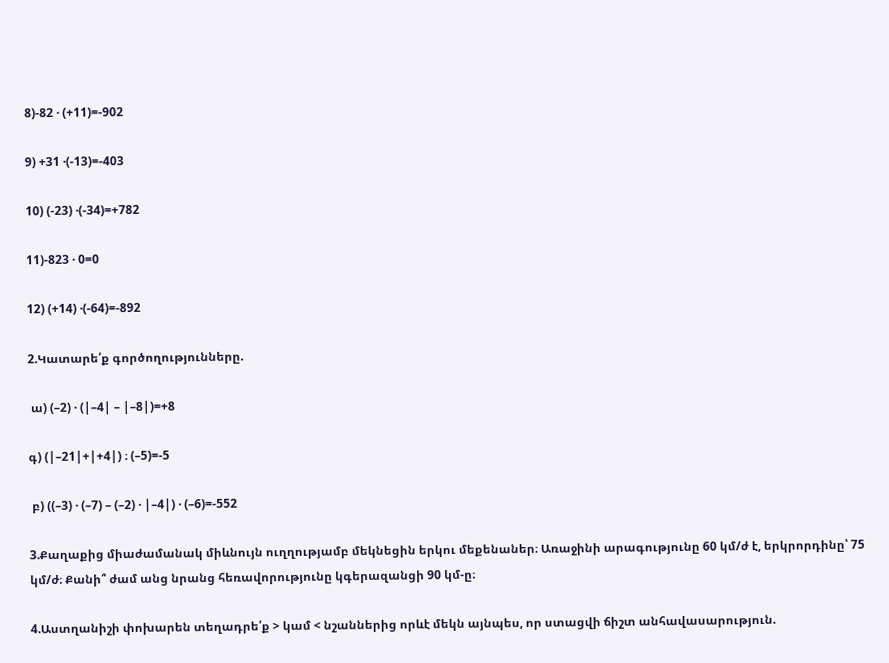8)-82 · (+11)=-902

9) +31 ·(-13)=-403

10) (-23) ·(-34)=+782

11)-823 · 0=0

12) (+14) ·(-64)=-892

2.Կատարե՛ք գործողությունները.

 ա) (–2) · (|–4| – |–8|)=+8

գ) (|–21|+|+4|) ։ (–5)=-5

 բ) ((–3) · (–7) – (–2) · |–4|) · (–6)=-552

3.Քաղաքից միաժամանակ միևնույն ուղղությամբ մեկնեցին երկու մեքենաներ։ Առաջինի արագությունը 60 կմ/ժ է, երկրորդինը՝ 75 կմ/ժ։ Քանի՞ ժամ անց նրանց հեռավորությունը կգերազանցի 90 կմ-ը։

4.Աստղանիշի փոխարեն տեղադրե՛ք > կամ < նշաններից որևէ մեկն այնպես, որ ստացվի ճիշտ անհավասարություն.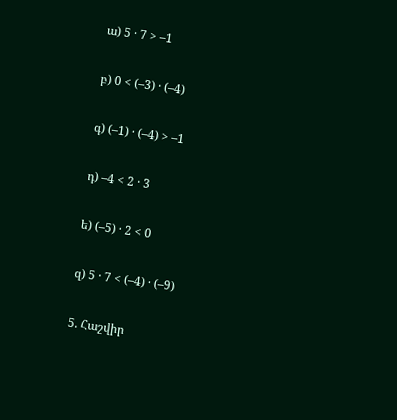ա) 5 · 7 > –1

բ) 0 < (–3) · (–4)

գ) (–1) · (–4) > –1

դ) –4 < 2 · 3

ե) (–5) · 2 < 0

զ) 5 · 7 < (–4) · (–9)

5. Հաշվիր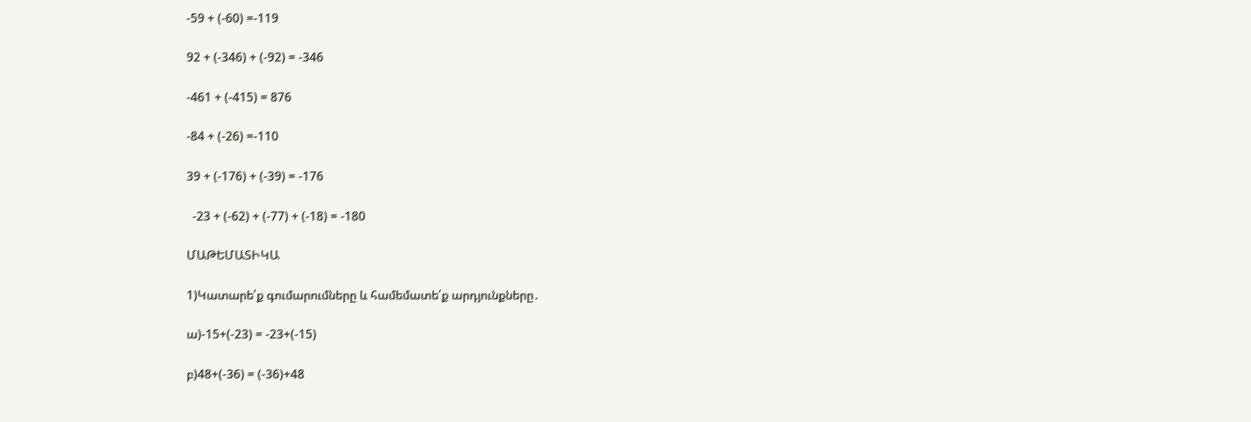-59 + (-60) =-119

92 + (-346) + (-92) = -346

-461 + (-415) = 876

-84 + (-26) =-110

39 + (-176) + (-39) = -176

  -23 + (-62) + (-77) + (-18) = -180

ՄԱԹԵՄԱՏԻԿԱ

1)Կատարե՛ք գումարումները և համեմատե՛ք արդյունքները․

ա)-15+(-23) = -23+(-15)

բ)48+(-36) = (-36)+48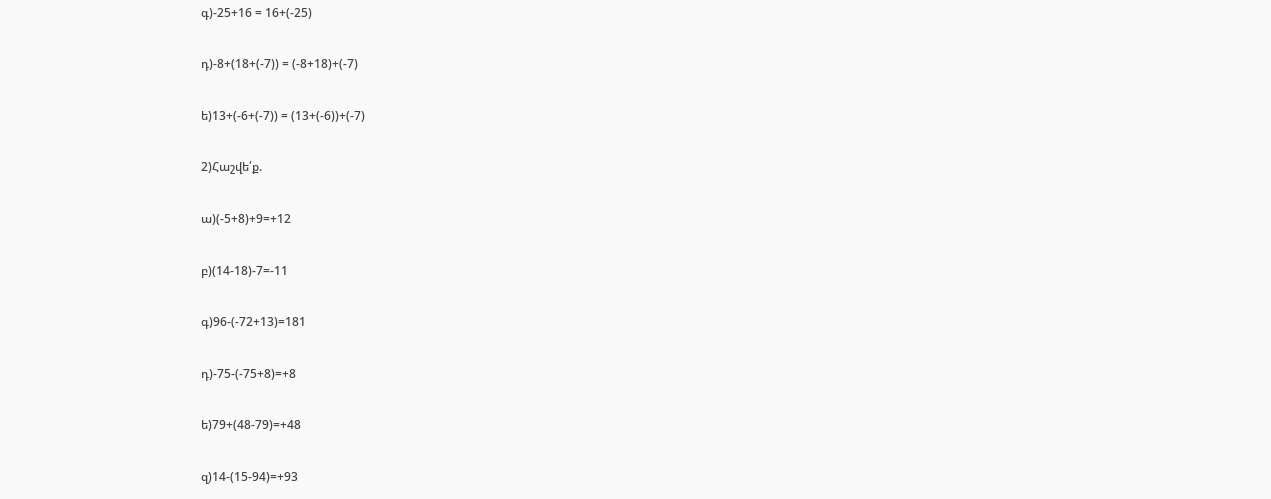գ)-25+16 = 16+(-25)

դ)-8+(18+(-7)) = (-8+18)+(-7)

ե)13+(-6+(-7)) = (13+(-6))+(-7)

2)Հաշվե՛ք.

ա)(-5+8)+9=+12

բ)(14-18)-7=-11

գ)96-(-72+13)=181

դ)-75-(-75+8)=+8

ե)79+(48-79)=+48

զ)14-(15-94)=+93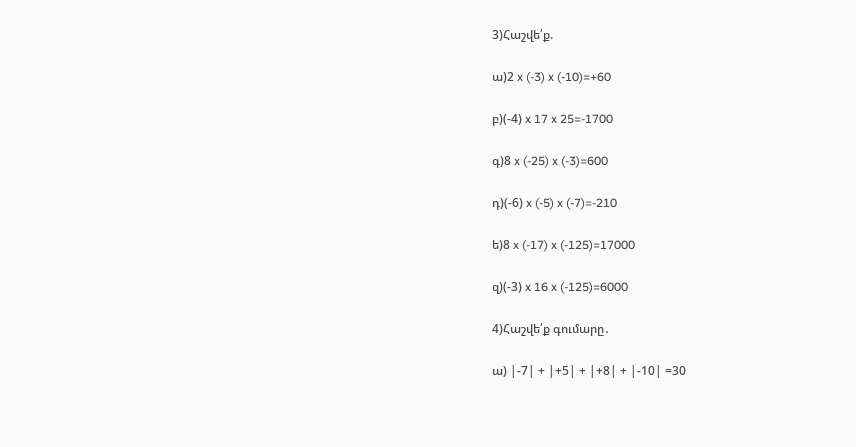3)Հաշվե՛ք.

ա)2 x (-3) x (-10)=+60

բ)(-4) x 17 x 25=-1700

գ)8 x (-25) x (-3)=600

դ)(-6) x (-5) x (-7)=-210

ե)8 x (-17) x (-125)=17000

զ)(-3) x 16 x (-125)=6000

4)Հաշվե՛ք գումարը․

ա) |-7| + |+5| + |+8| + |-10| =30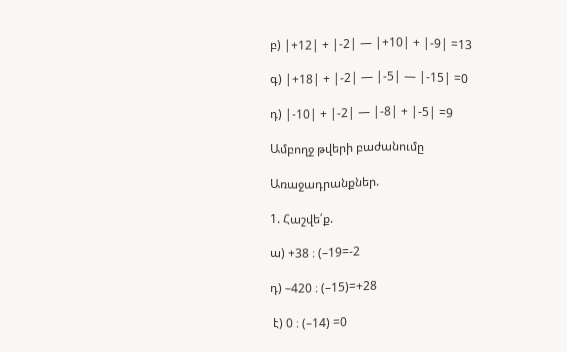բ) |+12| + |-2| — |+10| + |-9| =13

գ) |+18| + |-2| — |-5| — |-15| =0

դ) |-10| + |-2| — |-8| + |-5| =9

Ամբողջ թվերի բաժանումը

Առաջադրանքներ.

1. Հաշվե՛ք.

ա) +38 ։ (–19=-2

դ) –420 ։ (–15)=+28

 է) 0 ։ (–14) =0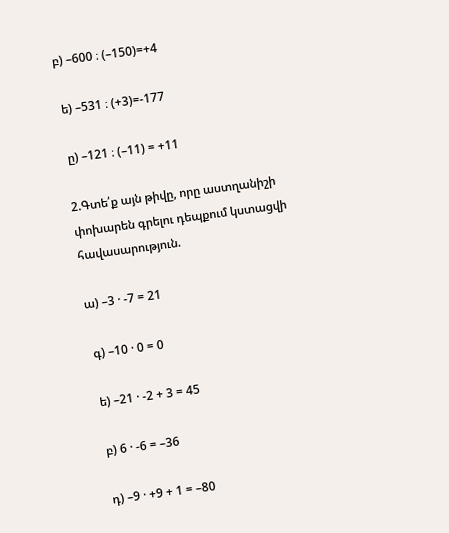բ) –600 ։ (–150)=+4

 ե) –531 ։ (+3)=-177

 ը) –121 ։ (–11) = +11

2.Գտե՛ք այն թիվը, որը աստղանիշի փոխարեն գրելու դեպքում կստացվի հավասարություն.

ա) –3 · -7 = 21

 գ) –10 · 0 = 0

 ե) –21 · -2 + 3 = 45

 բ) 6 · -6 = –36

 դ) –9 · +9 + 1 = –80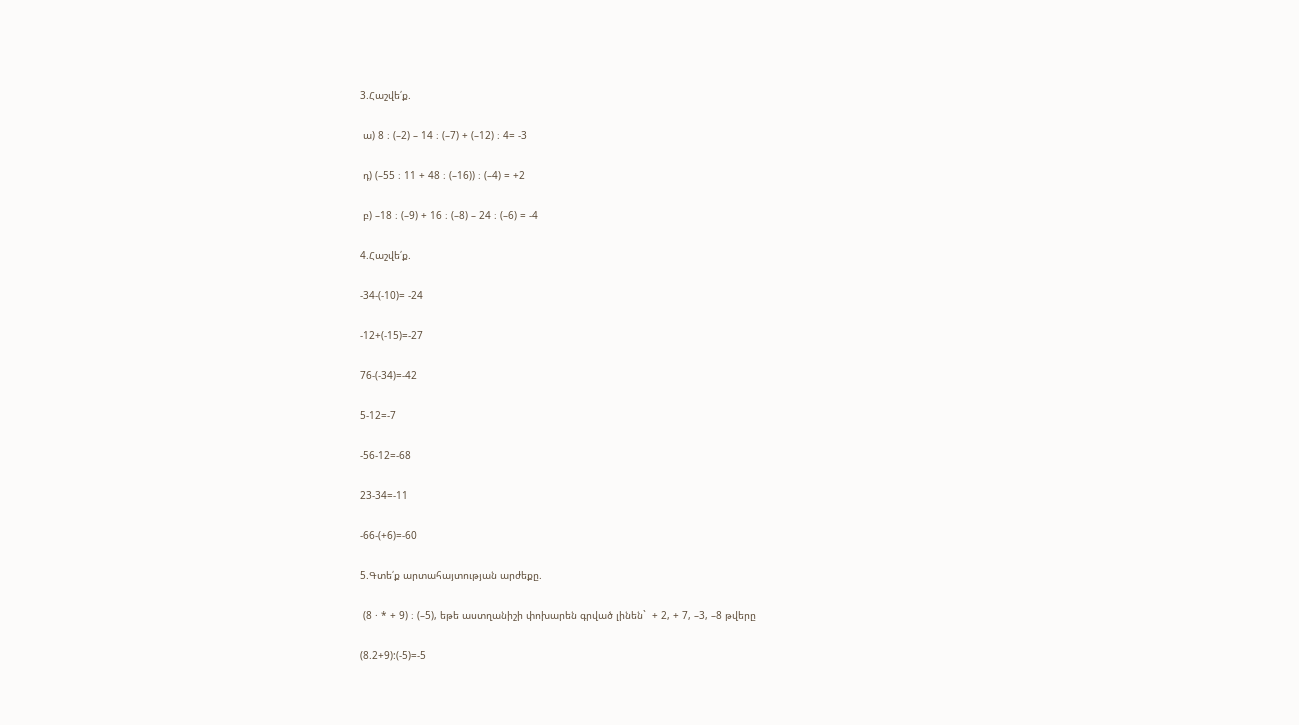3.Հաշվե՛ք.

 ա) 8 ։ (–2) – 14 ։ (–7) + (–12) ։ 4= -3

 դ) (–55 ։ 11 + 48 ։ (–16)) ։ (–4) = +2

 բ) –18 ։ (–9) + 16 ։ (–8) – 24 ։ (–6) = -4

4.Հաշվե՛ք.

-34-(-10)= -24

-12+(-15)=-27

76-(-34)=-42

5-12=-7

-56-12=-68

23-34=-11

-66-(+6)=-60

5.Գտե՛ք արտահայտության արժեքը.

 (8 · * + 9) ։ (–5), եթե աստղանիշի փոխարեն գրված լինեն`  + 2, + 7, –3, –8 թվերը

(8.2+9):(-5)=-5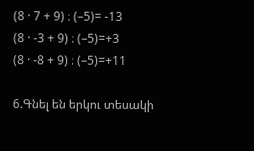(8 · 7 + 9) ։ (–5)= -13
(8 · -3 + 9) ։ (–5)=+3
(8 · -8 + 9) ։ (–5)=+11

6.Գնել են երկու տեսակի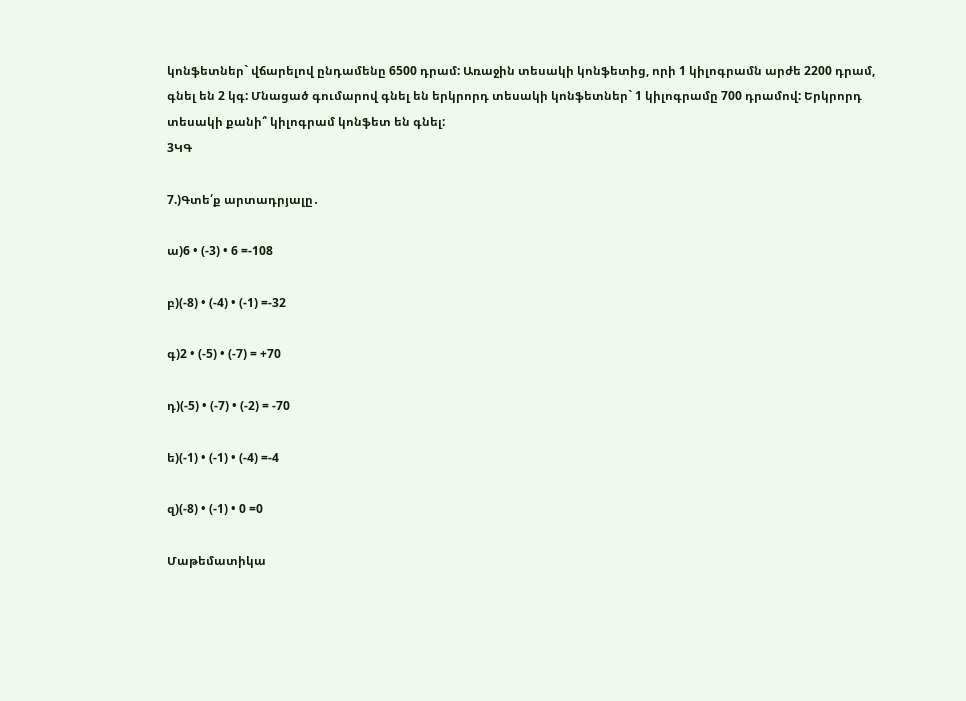կոնֆետներ` վճարելով ընդամենը 6500 դրամ: Առաջին տեսակի կոնֆետից, որի 1 կիլոգրամն արժե 2200 դրամ, գնել են 2 կգ: Մնացած գումարով գնել են երկրորդ տեսակի կոնֆետներ` 1 կիլոգրամը 700 դրամով: Երկրորդ տեսակի քանի՞ կիլոգրամ կոնֆետ են գնել:
3ԿԳ

7.)Գտե՛ք արտադրյալը․

ա)6 • (-3) • 6 =-108

բ)(-8) • (-4) • (-1) =-32

գ)2 • (-5) • (-7) = +70

դ)(-5) • (-7) • (-2) = -70

ե)(-1) • (-1) • (-4) =-4

զ)(-8) • (-1) • 0 =0

Մաթեմատիկա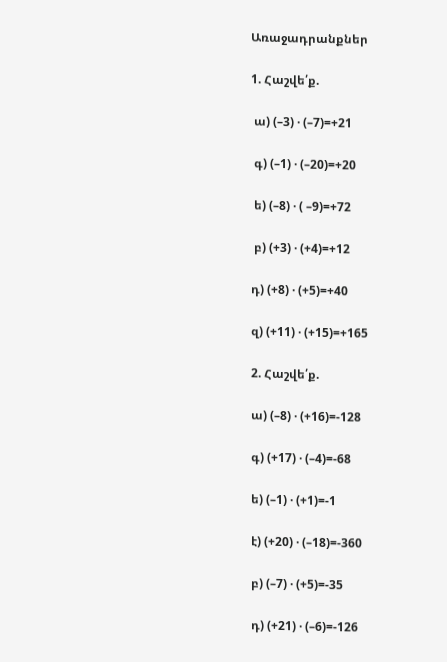Առաջադրանքներ

1. Հաշվե՛ք.

 ա) (–3) · (–7)=+21

 գ) (–1) · (–20)=+20

 ե) (–8) · ( –9)=+72

 բ) (+3) · (+4)=+12

դ) (+8) · (+5)=+40

զ) (+11) · (+15)=+165

2. Հաշվե՛ք.

ա) (–8) · (+16)=-128

գ) (+17) · (–4)=-68

ե) (–1) · (+1)=-1

է) (+20) · (–18)=-360

բ) (–7) · (+5)=-35

դ) (+21) · (–6)=-126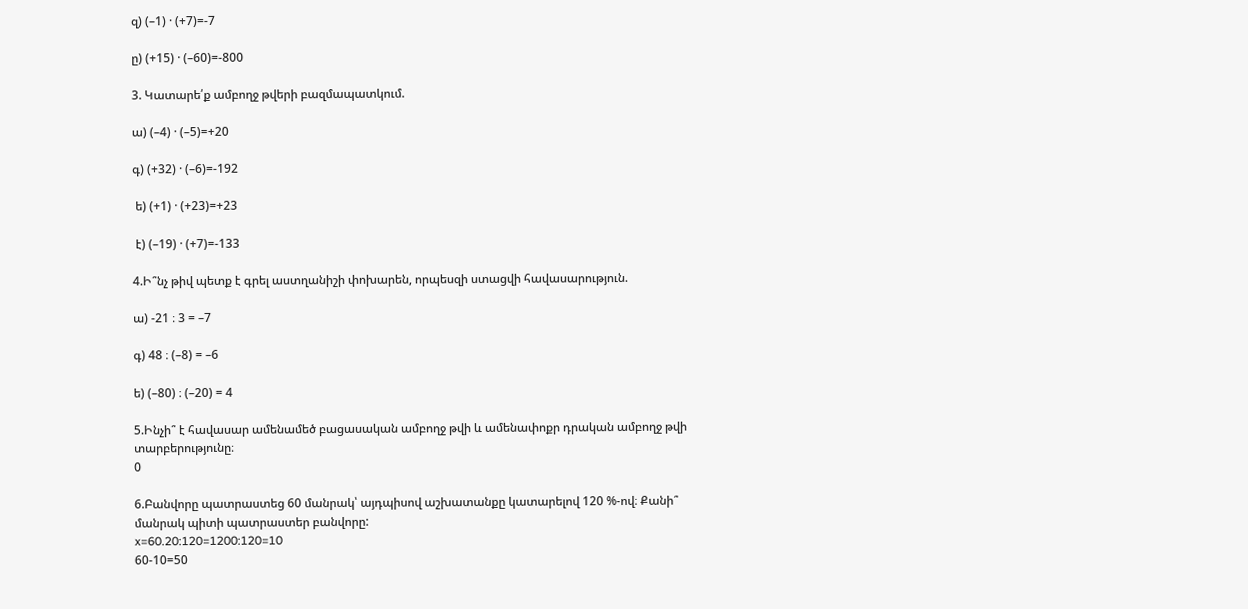զ) (–1) · (+7)=-7

ը) (+15) · (–60)=-800

3. Կատարե՛ք ամբողջ թվերի բազմապատկում.

ա) (–4) · (–5)=+20

գ) (+32) · (–6)=-192

 ե) (+1) · (+23)=+23

 է) (–19) · (+7)=-133

4.Ի՞նչ թիվ պետք է գրել աստղանիշի փոխարեն, որպեսզի ստացվի հավասարություն.

ա) -21 ։ 3 = –7

գ) 48 ։ (–8) = –6

ե) (–80) ։ (–20) = 4

5.Ինչի՞ է հավասար ամենամեծ բացասական ամբողջ թվի և ամենափոքր դրական ամբողջ թվի տարբերությունը։
0

6.Բանվորը պատրաստեց 60 մանրակ՝ այդպիսով աշխատանքը կատարելով 120 %-ով։ Քանի՞ մանրակ պիտի պատրաստեր բանվորը:
x=60.20:120=1200:120=10
60-10=50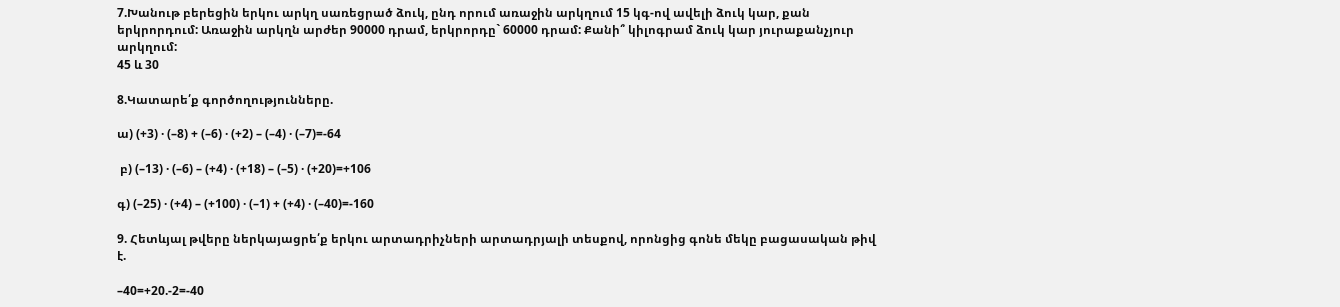7.Խանութ բերեցին երկու արկղ սառեցրած ձուկ, ընդ որում առաջին արկղում 15 կգ-ով ավելի ձուկ կար, քան երկրորդում: Առաջին արկղն արժեր 90000 դրամ, երկրորդը` 60000 դրամ: Քանի՞ կիլոգրամ ձուկ կար յուրաքանչյուր արկղում:
45 և 30

8.Կատարե՛ք գործողությունները.

ա) (+3) · (–8) + (–6) · (+2) – (–4) · (–7)=-64

 բ) (–13) · (–6) – (+4) · (+18) – (–5) · (+20)=+106

գ) (–25) · (+4) – (+100) · (–1) + (+4) · (–40)=-160

9. Հետևյալ թվերը ներկայացրե՛ք երկու արտադրիչների արտադրյալի տեսքով, որոնցից գոնե մեկը բացասական թիվ է.

–40=+20.-2=-40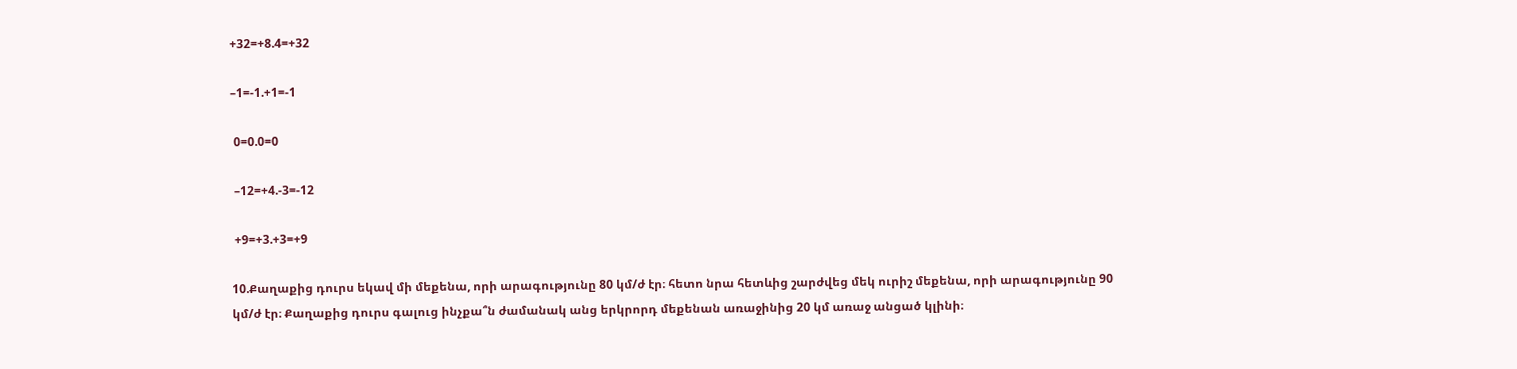+32=+8.4=+32

–1=-1.+1=-1

 0=0.0=0

 –12=+4.-3=-12

 +9=+3.+3=+9

10.Քաղաքից դուրս եկավ մի մեքենա, որի արագությունը 80 կմ/ժ էր։ հետո նրա հետևից շարժվեց մեկ ուրիշ մեքենա, որի արագությունը 90 կմ/ժ էր։ Քաղաքից դուրս գալուց ինչքա՞ն ժամանակ անց երկրորդ մեքենան առաջինից 20 կմ առաջ անցած կլինի։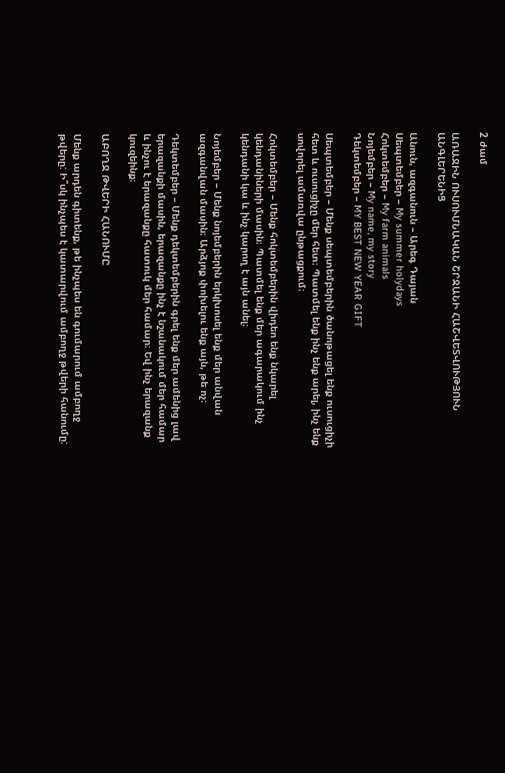2 ժամ

ԱՌԱՋԻՆ ՈՒՍՈՒՄՆԱԿԱՆ ՇՐՋԱՆԻ ՀԱՇՎԵՏՎՈՒԹՅՈՒՆ ԱՆԳԼԵՐԵՆԻՑ

Անուն, ազգանուն – Արեգ Դայան
Սեպտեմբեր – My summer holydays
Հոկտեմբեր – My farm animals
Նոյեմբեր – My name, my story
Դեկտեմբեր – MY BEST NEW YEAR GIFT

Սեպտեմբեր – Մենք սեպտեմբերին ծանոթացել ենք ուսուցիչի հետ և ուսուցիչը մեր հետ։ Պատմել ենք ինչ ենք արել, ինչ ենք սովորել ամառվա ընթացքում։

Հոկտեմբեր – Մենք հոկտեմբերին վիդեո ենք նկարել կենդանիների մասին։ Պատմել ենք մեր ագարակում ինչ կենդանի կա և ինչ կարող է այն անել։

Նոյեմբեր – Մենք նոյեմբերին երկխոսել ենք մեր անվան ազգանվան մասին։ Արձյոք փոխելու ենք այն, թե ոչ։

Դեկտեմբեր – Մենք դեկտեմբերին գրել ենք մեր ամենից լավ երազանքի մասին, երազանքը ինչ է նշանակում մեր համար և ինչու է երազանքը հատուկ մեր համար։ Եվ ինչ երազանք կուզեինք։

ԱԲՈՂՋ ԹՎԵՐԻ ՀԱՆՈՒՄԸ

Մենք արդեն գիտենք, թե ինչպես են գումարում ամբողջ թվերը: Ի՞սկ ինչպես է կատարվում ամբողջ թվերի հանումը: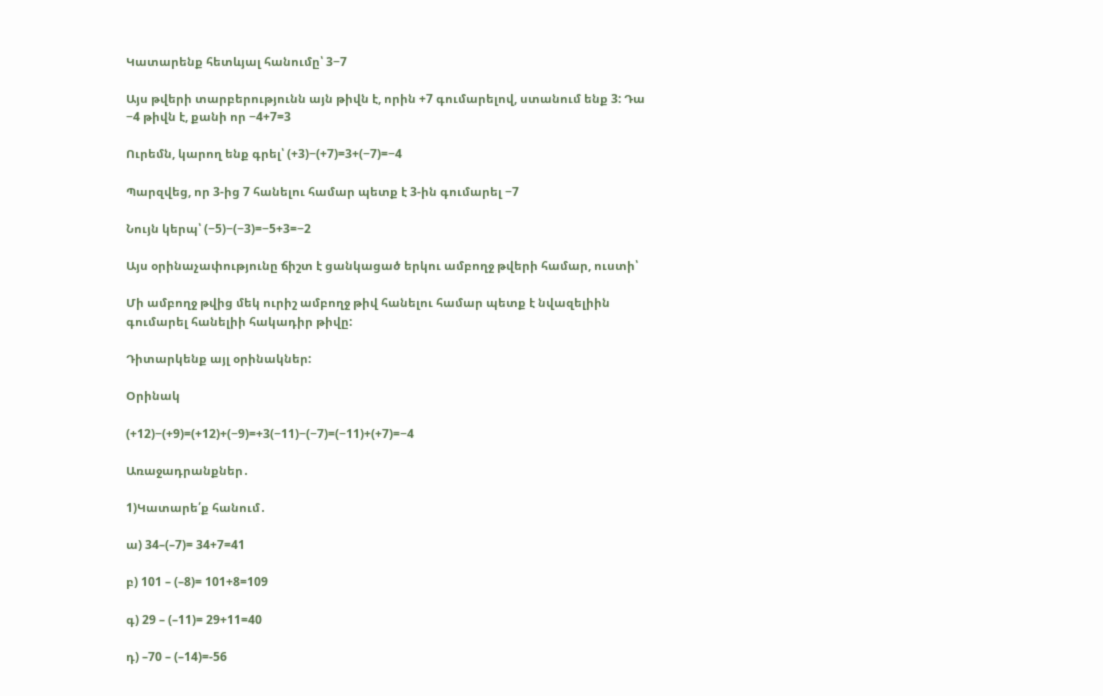Կատարենք հետևյալ հանումը՝ 3−7

Այս թվերի տարբերությունն այն թիվն է, որին +7 գումարելով, ստանում ենք 3: Դա −4 թիվն է, քանի որ −4+7=3

Ուրեմն, կարող ենք գրել՝ (+3)−(+7)=3+(−7)=−4

Պարզվեց, որ 3-ից 7 հանելու համար պետք է 3-ին գումարել −7

Նույն կերպ՝ (−5)−(−3)=−5+3=−2

Այս օրինաչափությունը ճիշտ է ցանկացած երկու ամբողջ թվերի համար, ուստի՝

Մի ամբողջ թվից մեկ ուրիշ ամբողջ թիվ հանելու համար պետք է նվազելիին գումարել հանելիի հակադիր թիվը:

Դիտարկենք այլ օրինակներ:

Օրինակ

(+12)−(+9)=(+12)+(−9)=+3(−11)−(−7)=(−11)+(+7)=−4

Առաջադրանքներ․

1)Կատարե՛ք հանում․

ա) 34–(–7)= 34+7=41

բ) 101 – (–8)= 101+8=109

գ) 29 – (–11)= 29+11=40

դ) –70 – (–14)=-56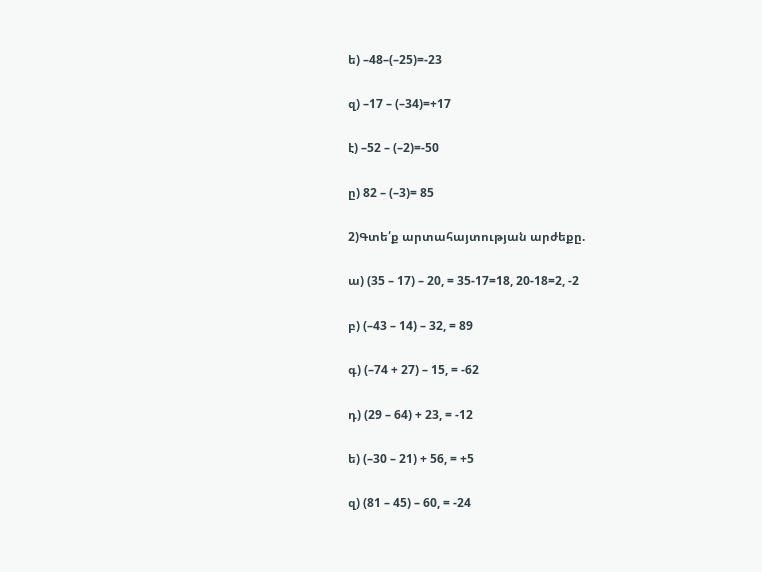ե) –48–(–25)=-23

զ) –17 – (–34)=+17

է) –52 – (–2)=-50

ը) 82 – (–3)= 85

2)Գտե՛ք արտահայտության արժեքը.

ա) (35 – 17) – 20, = 35-17=18, 20-18=2, -2

բ) (–43 – 14) – 32, = 89

գ) (–74 + 27) – 15, = -62

դ) (29 – 64) + 23, = -12

ե) (–30 – 21) + 56, = +5

զ) (81 – 45) – 60, = -24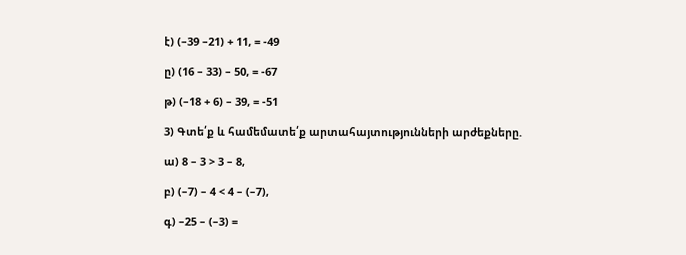է) (–39 –21) + 11, = -49

ը) (16 – 33) – 50, = -67

թ) (–18 + 6) – 39, = -51

3) Գտե՛ք և համեմատե՛ք արտահայտությունների արժեքները.

ա) 8 – 3 > 3 – 8,

բ) (–7) – 4 < 4 – (–7),

գ) –25 – (–3) =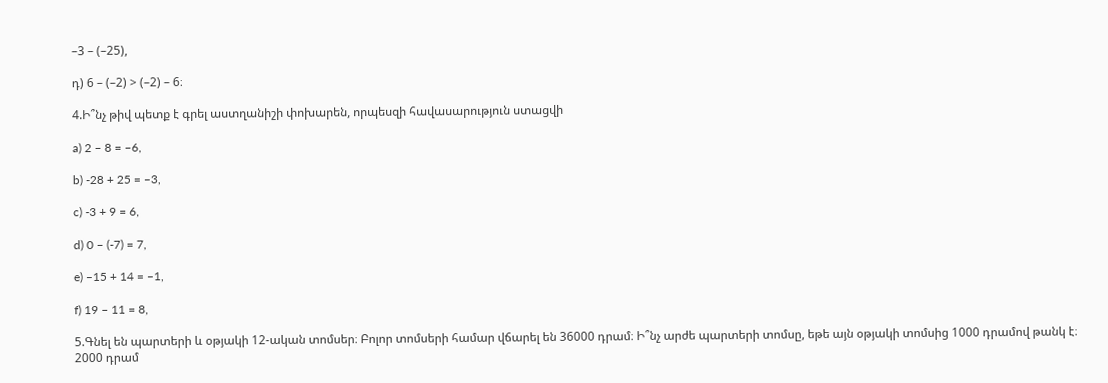–3 – (–25),

դ) 6 – (–2) > (–2) – 6։

4.Ի՞նչ թիվ պետք է գրել աստղանիշի փոխարեն, որպեսզի հավասարություն ստացվի

a) 2 – 8 = –6,

b) -28 + 25 = –3,

c) -3 + 9 = 6,

d) 0 – (-7) = 7,

e) –15 + 14 = –1,

f) 19 – 11 = 8,

5.Գնել են պարտերի և օթյակի 12-ական տոմսեր։ Բոլոր տոմսերի համար վճարել են 36000 դրամ։ Ի՞նչ արժե պարտերի տոմսը, եթե այն օթյակի տոմսից 1000 դրամով թանկ է։
2000 դրամ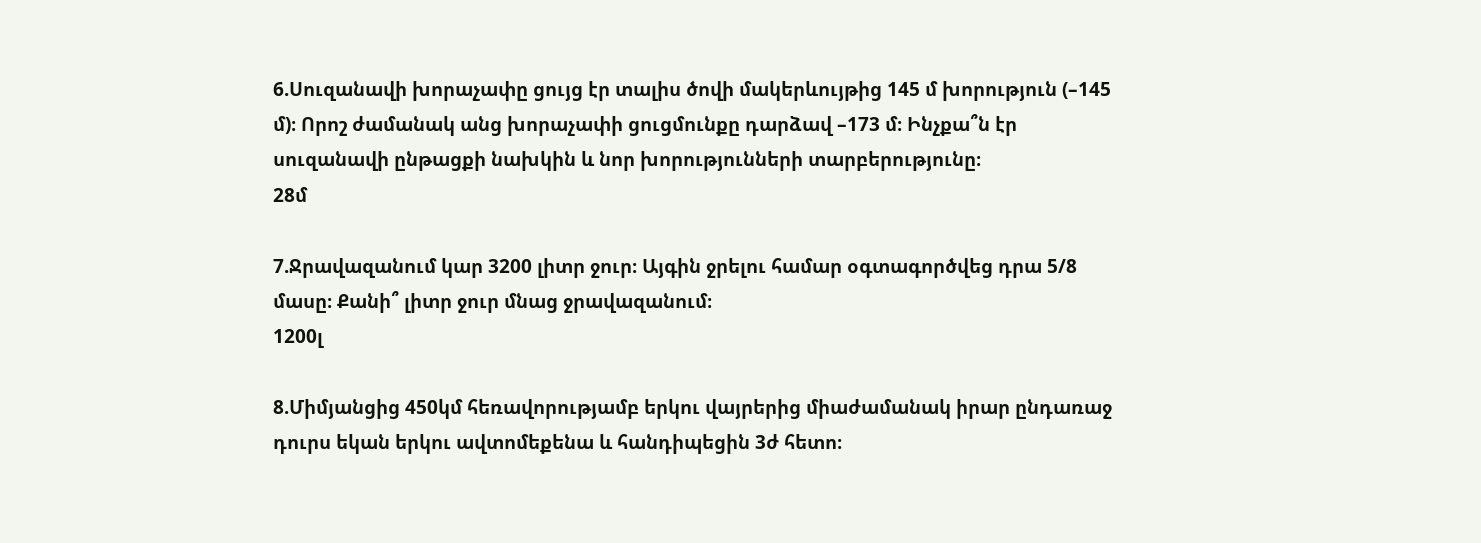6.Սուզանավի խորաչափը ցույց էր տալիս ծովի մակերևույթից 145 մ խորություն (–145 մ)։ Որոշ ժամանակ անց խորաչափի ցուցմունքը դարձավ –173 մ։ Ինչքա՞ն էր սուզանավի ընթացքի նախկին և նոր խորությունների տարբերությունը։
28մ

7.Ջրավազանում կար 3200 լիտր ջուր։ Այգին ջրելու համար օգտագործվեց դրա 5/8 մասը։ Քանի՞ լիտր ջուր մնաց ջրավազանում։
1200լ

8.Միմյանցից 450կմ հեռավորությամբ երկու վայրերից միաժամանակ իրար ընդառաջ դուրս եկան երկու ավտոմեքենա և հանդիպեցին 3ժ հետո։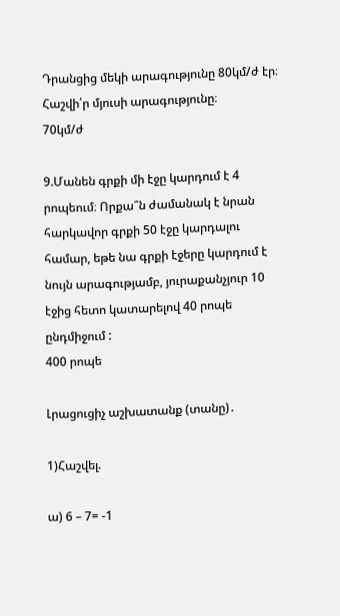Դրանցից մեկի արագությունը 80կմ/ժ էր։ Հաշվի՛ր մյուսի արագությունը։
70կմ/ժ

9.Մանեն գրքի մի էջը կարդում է 4 րոպեում։ Որքա՞ն ժամանակ է նրան հարկավոր գրքի 50 էջը կարդալու համար, եթե նա գրքի էջերը կարդում է նույն արագությամբ, յուրաքանչյուր 10 էջից հետո կատարելով 40 րոպե ընդմիջում :
400 րոպե

Լրացուցիչ աշխատանք (տանը)․

1)Հաշվել.

ա) 6 – 7= -1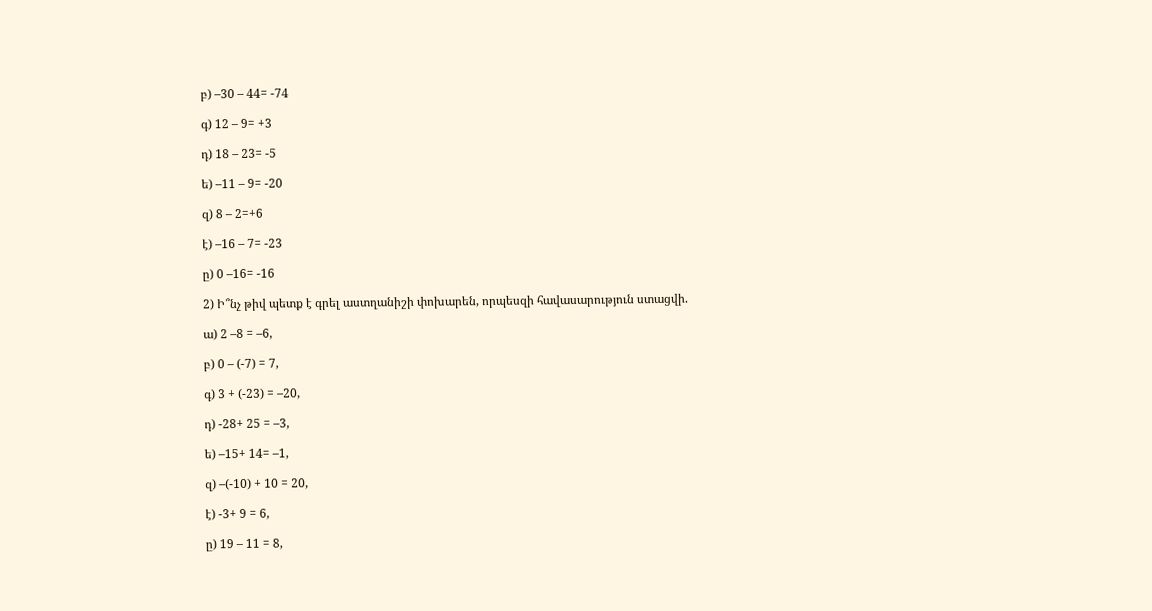բ) –30 – 44= -74

գ) 12 – 9= +3

դ) 18 – 23= -5

ե) –11 – 9= -20

զ) 8 – 2=+6

է) –16 – 7= -23

ը) 0 –16= -16

2) Ի՞նչ թիվ պետք է գրել աստղանիշի փոխարեն, որպեսզի հավասարություն ստացվի.

ա) 2 –8 = –6,

բ) 0 – (-7) = 7,

գ) 3 + (-23) = –20,

դ) -28+ 25 = –3,

ե) –15+ 14= –1,

զ) –(-10) + 10 = 20,

է) -3+ 9 = 6,

ը) 19 – 11 = 8,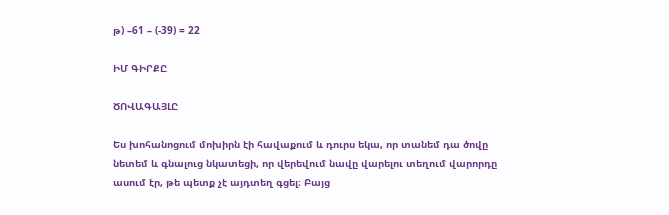թ) –61 – (-39) = 22

ԻՄ ԳԻՐՔԸ

ԾՈՎԱԳԱՅԼԸ

Ես խոհանոցում մոխիրն էի հավաքում և դուրս եկա, որ տանեմ դա ծովը նետեմ և գնալուց նկատեցի, որ վերեվում նավը վարելու տեղում վարորդը ասում էր, թե պետք չէ այդտեղ գցել։ Բայց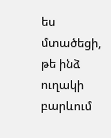ես մտածեցի, թե ինձ ուղակի բարևում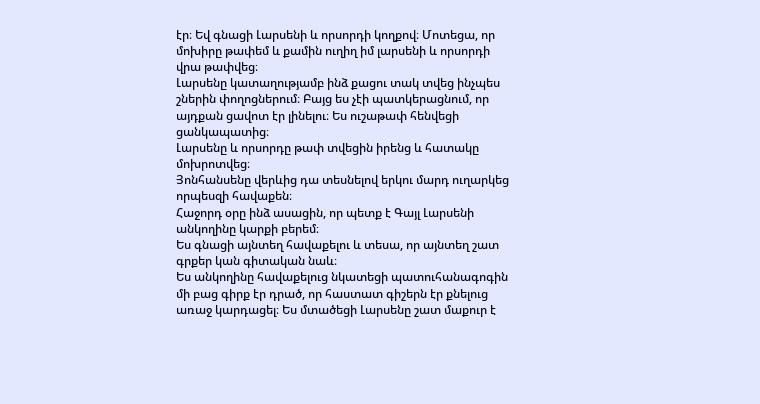էր։ Եվ գնացի Լարսենի և որսորդի կողքով։ Մոտեցա, որ մոխիրը թափեմ և քամին ուղիղ իմ լարսենի և որսորդի վրա թափվեց։
Լարսենը կատաղությամբ ինձ քացու տակ տվեց ինչպես շներին փողոցներում։ Բայց ես չէի պատկերացնում, որ այդքան ցավոտ էր լինելու։ Ես ուշաթափ հենվեցի ցանկապատից։
Լարսենը և որսորդը թափ տվեցին իրենց և հատակը մոխրոտվեց։
Յոնհանսենը վերևից դա տեսնելով երկու մարդ ուղարկեց որպեսզի հավաքեն։
Հաջորդ օրը ինձ ասացին, որ պետք է Գայլ Լարսենի անկողինը կարքի բերեմ։
Ես գնացի այնտեղ հավաքելու և տեսա, որ այնտեղ շատ գրքեր կան գիտական նաև։
Ես անկողինը հավաքելուց նկատեցի պատուհանագոգին մի բաց գիրք էր դրած, որ հաստատ գիշերն էր քնելուց առաջ կարդացել։ Ես մտածեցի Լարսենը շատ մաքուր է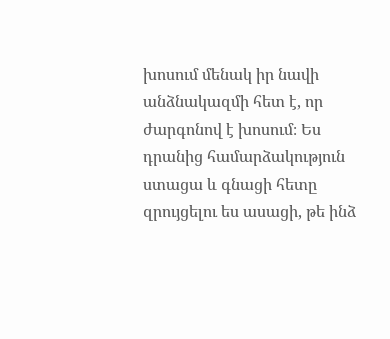խոսում մենակ իր նավի անձնակազմի հետ է, որ ժարգոնով է խոսում։ Ես դրանից համարձակություն ստացա և գնացի հետը զրույցելու ես ասացի, թե ինձ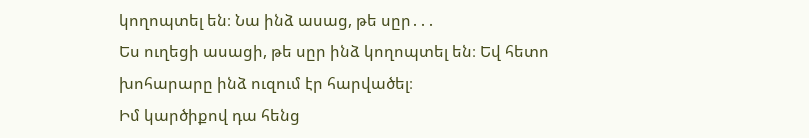կողոպտել են։ Նա ինձ ասաց, թե սըր․․․
Ես ուղեցի ասացի, թե սըր ինձ կողոպտել են։ Եվ հետո խոհարարը ինձ ուզում էր հարվածել։
Իմ կարծիքով դա հենց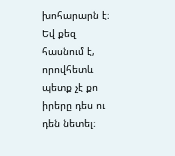խոհարարն է։ Եվ քեզ հասնում է, որովհետև պետք չէ քո իրերը դես ու դեն նետել։